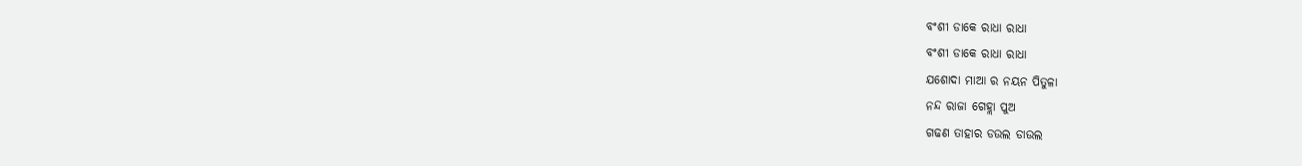ବଂଶୀ ଡାକେ ରାଧା ରାଧା
ବଂଶୀ ଡାକେ ରାଧା ରାଧା
ଯଶୋଦା ମାଆ ର ନୟନ ପିତୁଳା
ନନ୍ଦ ରାଜା ଗେହ୍ଲା ପୁଅ
ଗଢଣ ତାହାର ଡଉଲ ଡାଉଲ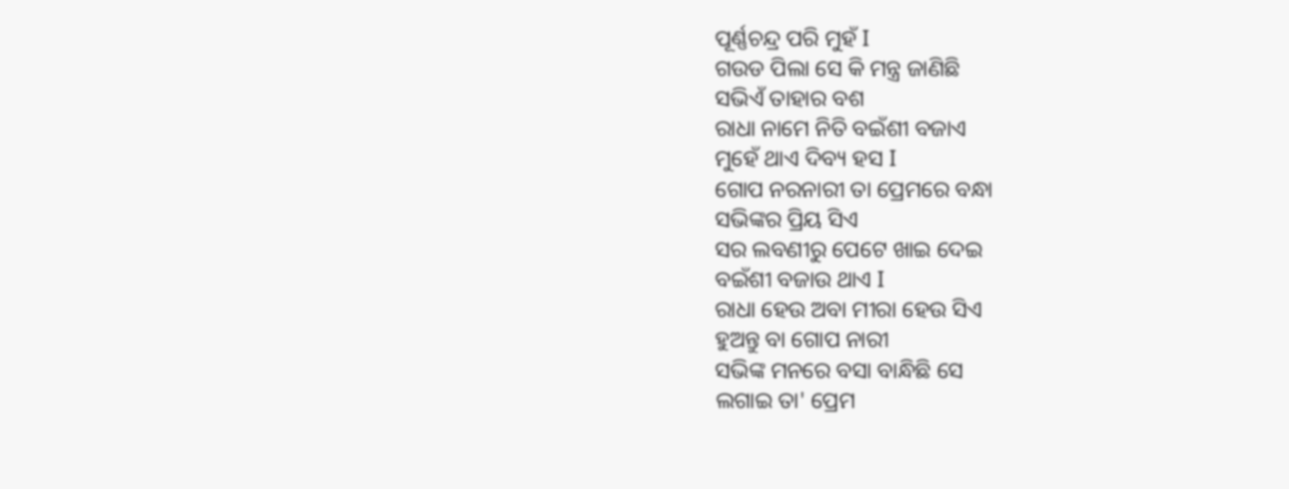ପୂର୍ଣ୍ଣଚନ୍ଦ୍ର ପରି ମୁହଁ I
ଗଉଡ ପିଲା ସେ କି ମନ୍ତ୍ର ଜାଣିଛି
ସଭିଏଁ ତାହାର ବଶ
ରାଧା ନାମେ ନିତି ବଇଁଶୀ ବଜାଏ
ମୁହେଁ ଥାଏ ଦିବ୍ୟ ହସ I
ଗୋପ ନରନାରୀ ତା ପ୍ରେମରେ ବନ୍ଧା
ସଭିଙ୍କର ପ୍ରିୟ ସିଏ
ସର ଲବଣୀରୁ ପେଟେ ଖାଇ ଦେଇ
ବଇଁଶୀ ବଜାଉ ଥାଏ I
ରାଧା ହେଉ ଅବା ମୀରା ହେଉ ସିଏ
ହୁଅନ୍ତୁ ବା ଗୋପ ନାରୀ
ସଭିଙ୍କ ମନରେ ବସା ବାନ୍ଧିଛି ସେ
ଲଗାଇ ତା' ପ୍ରେମ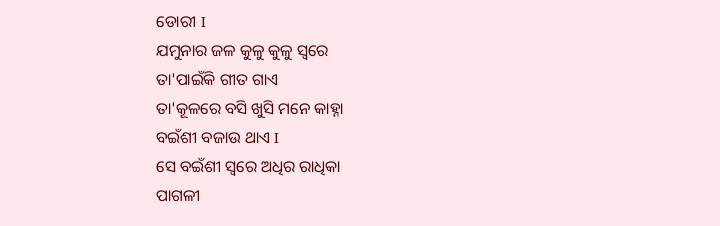ଡୋରୀ I
ଯମୁନାର ଜଳ କୁଳୁ କୁଳୁ ସ୍ୱରେ
ତା'ପାଇଁକି ଗୀତ ଗାଏ
ତା'କୂଳରେ ବସି ଖୁସି ମନେ କାହ୍ନା
ବଇଁଶୀ ବଜାଉ ଥାଏ I
ସେ ବଇଁଶୀ ସ୍ୱରେ ଅଧିର ରାଧିକା
ପାଗଳୀ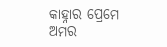କାହ୍ନାର ପ୍ରେମେ
ଅମର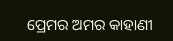ପ୍ରେମର ଅମର କାହାଣୀ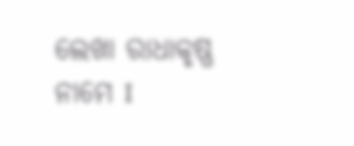ଲେଖା ରାଧାକୃଷ୍ଣ ନାମେ I